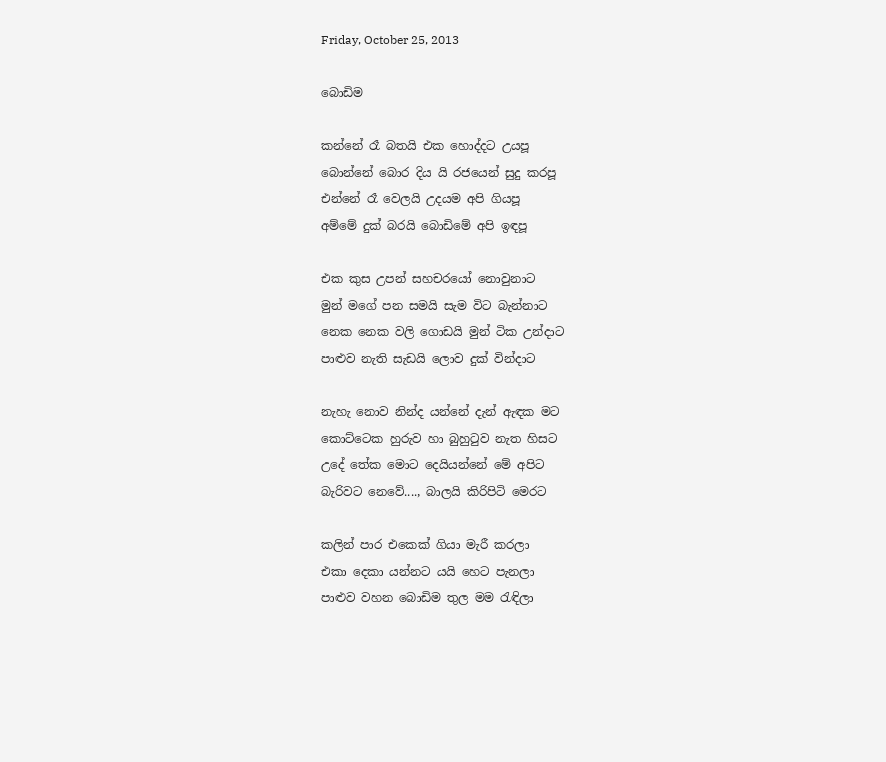Friday, October 25, 2013

බොඩිම

කන්නේ රෑ බතයි එක හොද්දට උයපූ
බොන්නේ බොර දිය යි රජයෙන් සුදු කරපූ
එන්නේ රෑ වෙලයි උදයම අපි ගියපූ
අම්මේ දුක් බරයි බොඩිමේ අපි ඉඳපූ

එක කුස උපන් සහචරයෝ නොවුනාට
මුන් මගේ පන සමයි සැම විට බැන්නාට
නෙක නෙක වලි ගොඩයි මුන් ටික උන්දාට
පාළුව නැති සැඩයි ලොව දුක් වින්දාට

නැහැ නොව නින්ද යන්නේ දැන් ඇඳක මට
කොට්ටෙක හුරුව හා බුහුටුව නැත හිසට
උදේ තේක මොට දෙයියන්නේ මේ අපිට
බැරිවට නෙවේ...., බාලයි කිරිපිටි මෙරට

කලින් පාර එකෙක් ගියා මැරී කරලා
එකා දෙකා යන්නට යයි හෙට පැනලා
පාළුව වහන බොඩිම තුල මම රැඳිලා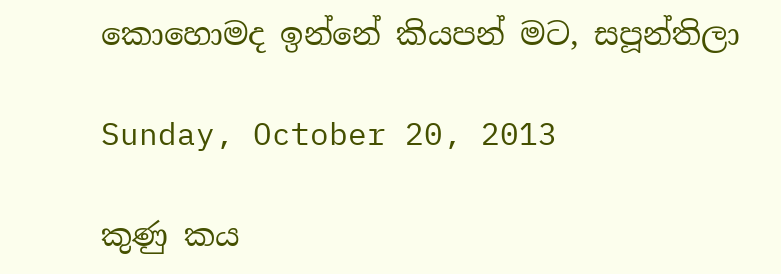කොහොමද ඉන්නේ කියපන් මට, සපූන්තිලා

Sunday, October 20, 2013

කුණු කය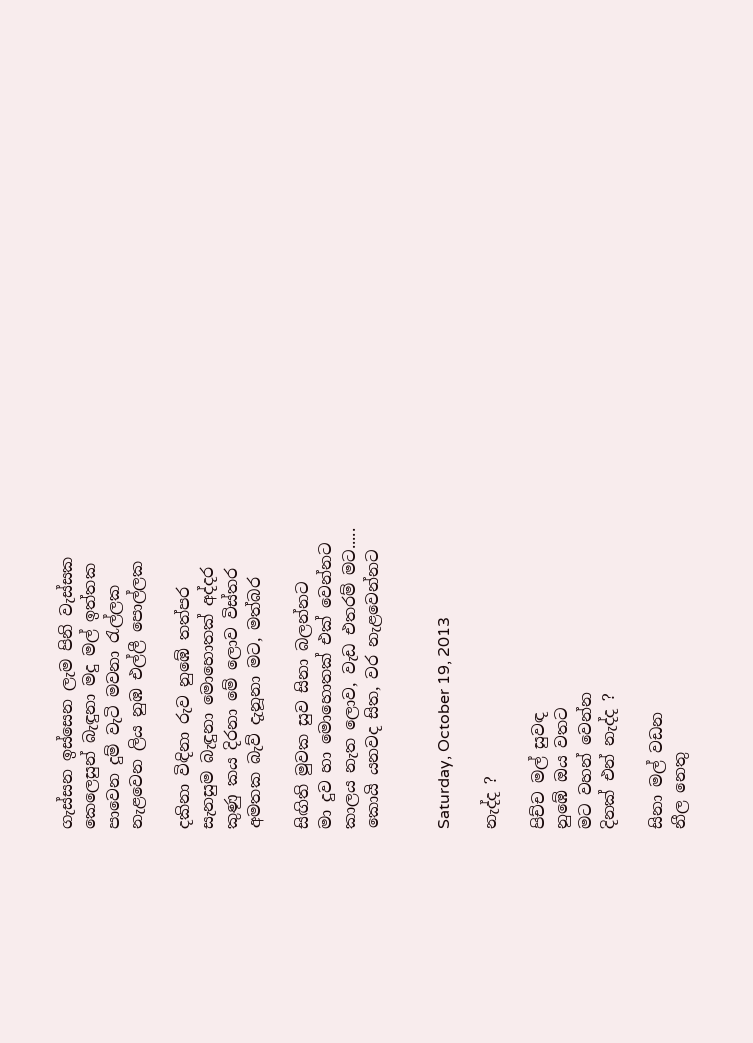ගැස්සන ඉස්සෙන ලැම පිනි වැස්සක
කෙලෙසුන් බැඳුනා මදු මල් ඉත්තක
පාවෙන දුම් වැටි මවනා රැල්ලක
නැළවෙන ලිය නුඹ එල්ලී පොල්ලක

දකිනා විඳිනා රුව නුඹේ තත්පර
සැනසුම බැඳුනා මොහොතක් අද්දර
කුණු කය දිරනා මේ ලොව විස්තර
අමතක බැව් දැනූනා මට, මත්බර

සිඟිති මුවක සුව සිනා බලන්නට
මා දුව හා මොහොතක් එක් වෙන්නට
කාලය නැත ලොව, වැඩ එතරම් මට.....
කොයි යනවද සිත, වර නැළවෙන්නට


Saturday, October 19, 2013

නැද්ද ?

පිච්ච මල් සුවඳ
නුඹේ ඔය වතට
මට වහන් වෙන්න
දිනක් එන් නැද්ද ?

සිනා මල් වඩන
නීල නෙතු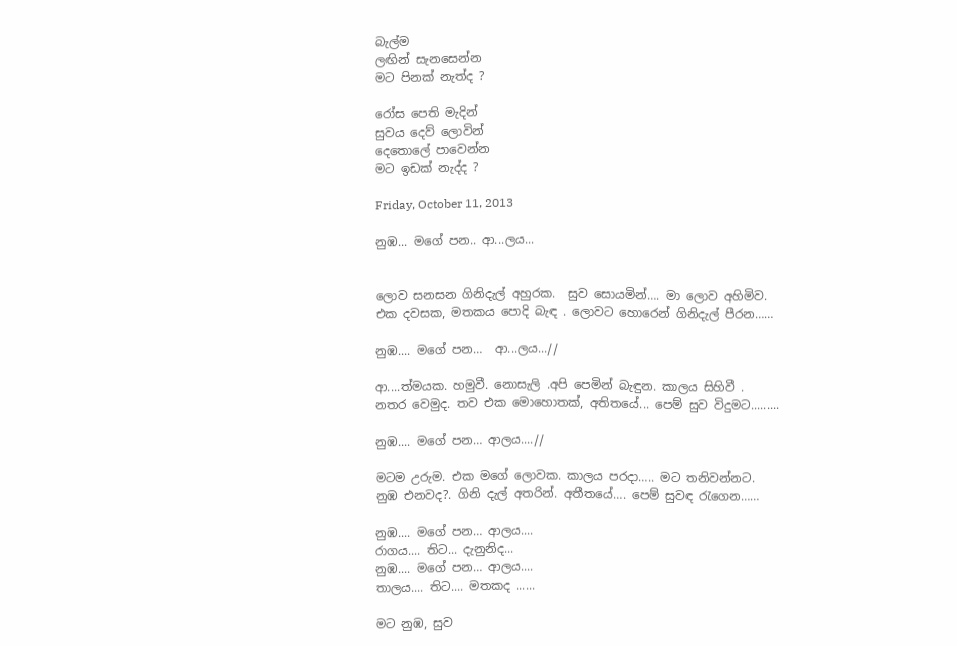බැල්ම
ලඟින් සැනසෙන්න
මට පිනක් නැත්ද ?

රෝස පෙති මැදින්
සුවය දෙව් ලොවින්
දෙතොලේ පාවෙන්න
මට ඉඩක් නැද්ද ?

Friday, October 11, 2013

නුඹ... මගේ පන.. ආ...ලය...


ලොව සනසන ගිනිදැල් අහුරක.  සුව සොයමින්…. මා ලොව අහිමිව.
එක දවසක, මතකය පොදි බැඳ . ලොවට හොරෙන් ගිනිදැල් පීරන……

නුඹ.... මගේ පන…  ආ...ලය...//

ආ....ත්මයක. හමුවී. නොසැලි .අපි පෙමින් බැඳුන. කාලය සිහිවී .
නතර වෙමුද. තව එක මොහොතක්, අතිතයේ... පෙම් සුව විදුමට.........

නුඹ.... මගේ පන… ආලය....//

මටම උරුම. එක මගේ ලොවක. කාලය පරදා….. මට තනිවන්නට.
නුඹ එනවද?. ගිනි දැල් අතරින්. අතීතයේ…. පෙම් සුවඳ රැගෙන……

නුඹ.... මගේ පන… ආලය....
රාගය.... තිට... දැනුනිද...
නුඹ.... මගේ පන… ආලය....
තාලය.... තිට.... මතකද ......

මට නුඹ, සුව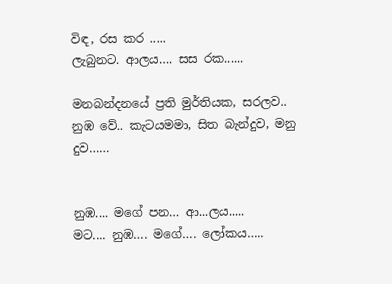විඳ, රස කර .....
ලැබුනට. ආලය…. සස රක......

මනබන්දනයේ ප්‍රති මුර්තියක, සරලව..
නුඹ වේ.. කැටයමමා, සිත බැන්දුව, මනු දුව……


නුඹ.... මගේ පන… ආ...ලය.....
මට.... නුඹ…. මගේ…. ලෝකය…..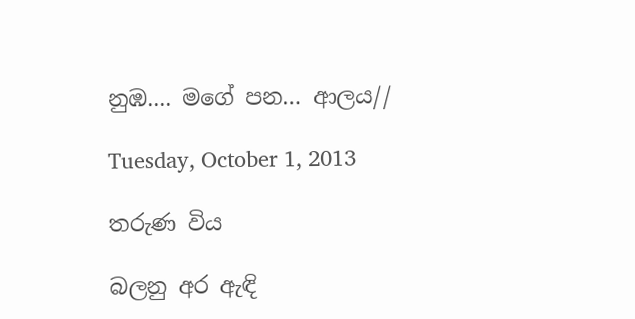නුඹ.... මගේ පන… ආලය//

Tuesday, October 1, 2013

තරුණ විය

බලනු අර ඇඳි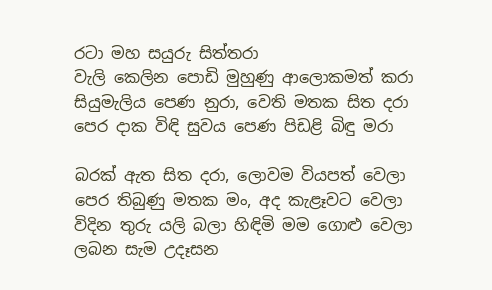රටා මහ සයුරු සිත්තරා
වැලි කෙලින පොඩි මුහුණු ආලොකමත් කරා
සියුමැලිය පෙණ නුරා, වෙති මතක සිත දරා
පෙර දාක විඳි සුවය පෙණ පිඩළි බිඳු මරා

බරක් ඇත සිත දරා, ලොවම වියපත් වෙලා
පෙර තිබුණු මතක මං, අද කැළෑවට වෙලා
විදින තුරු යලි බලා හිඳිමි මම ගොළු වෙලා
ලබන සැම උදෑසන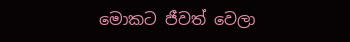මොකට ජීවත් වෙලා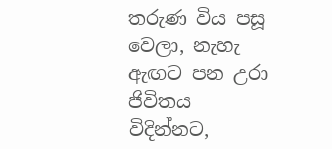තරුණ විය පසූ වෙලා, නැහැ ඇඟට පන උරා
ජිවිතය විදින්නට,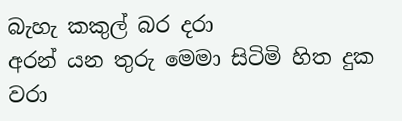බැහැ කකුල් බර දරා
අරන් යන තුරු මෙමා සිටිමි හිත දුක වරා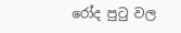රෝද පුටු වල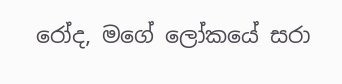රෝද, මගේ ලෝකයේ සරා